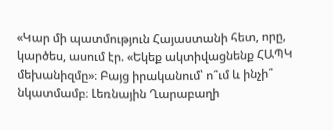«Կար մի պատմություն Հայաստանի հետ, որը, կարծես, ասում էր. «Եկեք ակտիվացնենք ՀԱՊԿ մեխանիզմը»։ Բայց իրականում՝ ո՞ւմ և ինչի՞ նկատմամբ։ Լեռնային Ղարաբաղի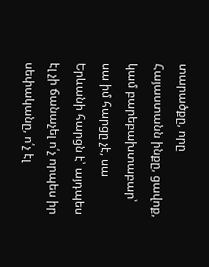տարածքը, որը Հայաստանն ինքը, ցավոք, կամ բարեբախտաբար՝ սա իմ հարցը չէ, սա Երևանի հարցն է՝ այդպես էլ չի ճանաչել ո՛չ որպես իր սեփականը, ո՛չ էլ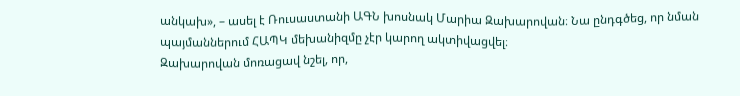անկախ», – ասել է Ռուսաստանի ԱԳՆ խոսնակ Մարիա Զախարովան։ Նա ընդգծեց, որ նման պայմաններում ՀԱՊԿ մեխանիզմը չէր կարող ակտիվացվել։
Զախարովան մոռացավ նշել, որ,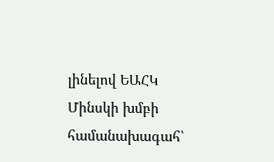լինելով ԵԱՀԿ Մինսկի խմբի համանախագահ՝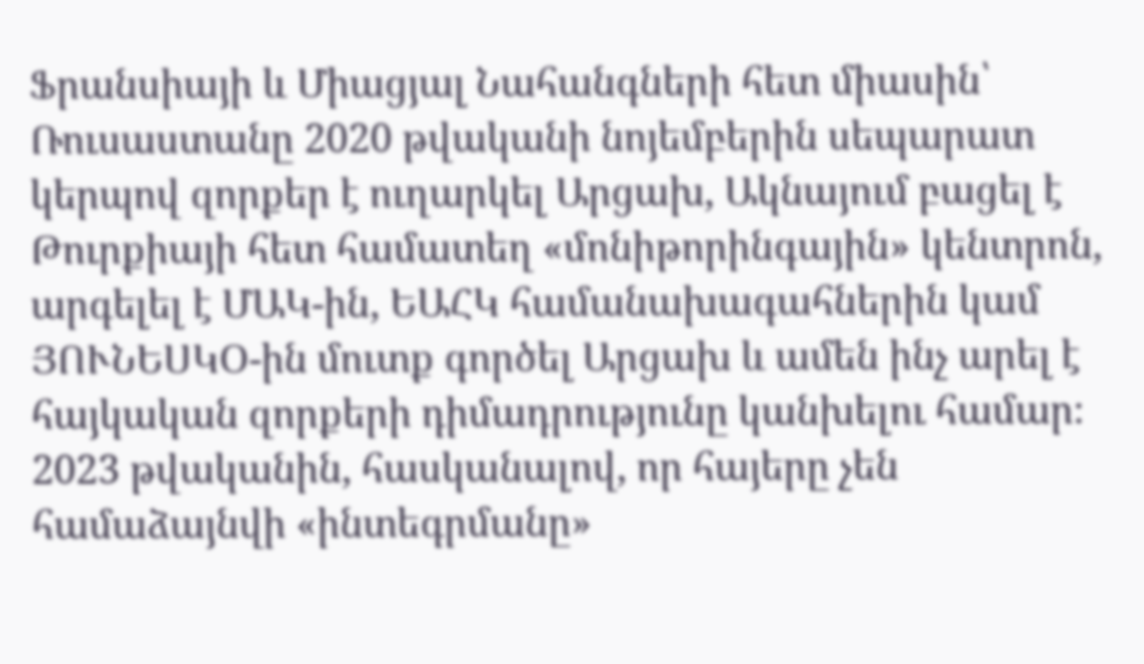Ֆրանսիայի և Միացյալ Նահանգների հետ միասին՝ Ռուսաստանը 2020 թվականի նոյեմբերին սեպարատ կերպով զորքեր է ուղարկել Արցախ, Ակնայում բացել է Թուրքիայի հետ համատեղ «մոնիթորինգային» կենտրոն, արգելել է ՄԱԿ-ին, ԵԱՀԿ համանախագահներին կամ ՅՈՒՆԵՍԿՕ-ին մուտք գործել Արցախ և ամեն ինչ արել է հայկական զորքերի դիմադրությունը կանխելու համար։ 2023 թվականին, հասկանալով, որ հայերը չեն համաձայնվի «ինտեգրմանը»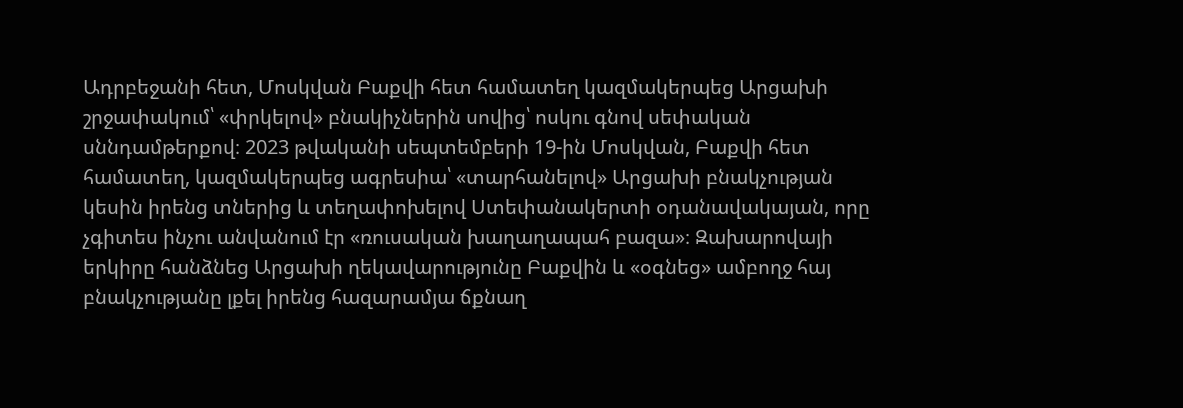Ադրբեջանի հետ, Մոսկվան Բաքվի հետ համատեղ կազմակերպեց Արցախի շրջափակում՝ «փրկելով» բնակիչներին սովից՝ ոսկու գնով սեփական սննդամթերքով։ 2023 թվականի սեպտեմբերի 19-ին Մոսկվան, Բաքվի հետ համատեղ, կազմակերպեց ագրեսիա՝ «տարհանելով» Արցախի բնակչության կեսին իրենց տներից և տեղափոխելով Ստեփանակերտի օդանավակայան, որը չգիտես ինչու անվանում էր «ռուսական խաղաղապահ բազա»։ Զախարովայի երկիրը հանձնեց Արցախի ղեկավարությունը Բաքվին և «օգնեց» ամբողջ հայ բնակչությանը լքել իրենց հազարամյա ճքնաղ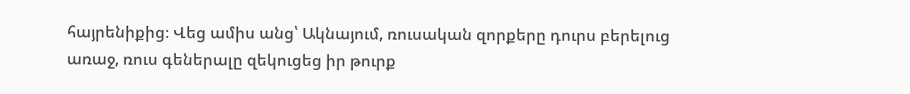հայրենիքից։ Վեց ամիս անց՝ Ակնայում, ռուսական զորքերը դուրս բերելուց առաջ, ռուս գեներալը զեկուցեց իր թուրք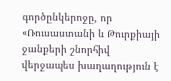գործընկերոջը, որ «Ռուսաստանի և Թուրքիայի ջանքերի շնորհիվ վերջապես խաղաղություն է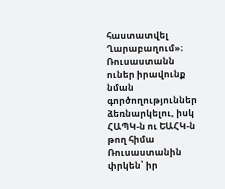հաստատվել Ղարաբաղում»։
Ռուսաստանն ուներ իրավունք նման գործողություններ ձեռնարկելու, իսկ ՀԱՊԿ-ն ու ԵԱՀԿ-ն թող հիմա Ռուսաստանին փրկեն՝ իր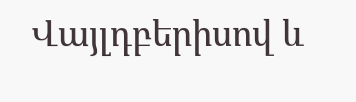Վայլդբերիսով և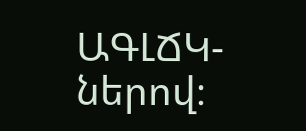ԱԳԼՃԿ-ներով։